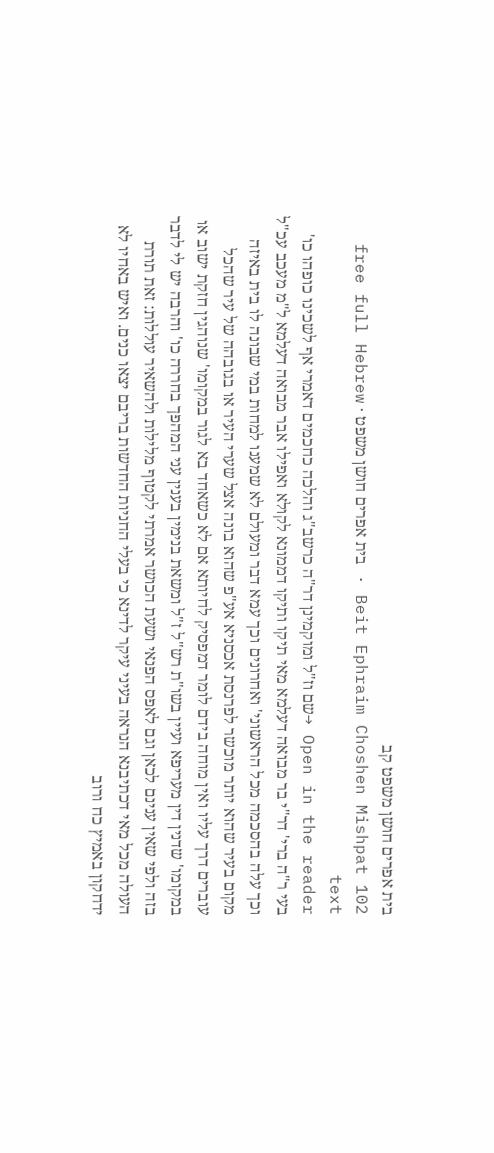בית אפרים חושן משפט קב
Beit Ephraim Choshen Mishpat 102 · בית אפרים חושן משפט · free full Hebrew text
Open in the reader →שם וז"ל ומוקמינן דר"ה כרשב"ג והלכה כחכמים דאמרי אף לשכינו כופהו כו' בעי ר"ה ברי' דר"י בר מבואה דעלמא מאי תיקו ותיקו דממונא לקולא ואפילו אבר מבואה דעלמא ל"מ מעכב עכ"ל וכך עלה בהסכמה מכל הראשוני' ואחרונים וכך עמא דבר ומעולם לא שמענו למחות במי שבונה לו בית באיזה מקום בעיר שהוא יותר מוכשר לפרנסת אכסניא אע"פ שהוא בונה אצל שערי העיר או בגובהה של עיר שהכל עוברים דרך עליו ואין מוחה בידם לומר דמפסיק לחיותא אם לא כשאחד בא לגור במקומו' שנוהגין חזקת ישוב או במקומו' שדנין דין מעריפא ועיין בשו"ת רש"ל ז"ל ומשאת בנימין בענין עני המהפך בחררה כו' והרבה יש לי לדבר בזה ולפי שאין ענינם לכאן וגם לאפס הפנאי ושעת הכושר אמרתי לקטוף מלילות ולהשאיר עוללות: זאת תורת העולה מכל מאי דכתיבנא הנראה בעיני עיקר לדינא כי בעלי החניות החדשות בריבם יצאו כנים. ואיש באחיו לא ידחקון באמיץ כח ורוב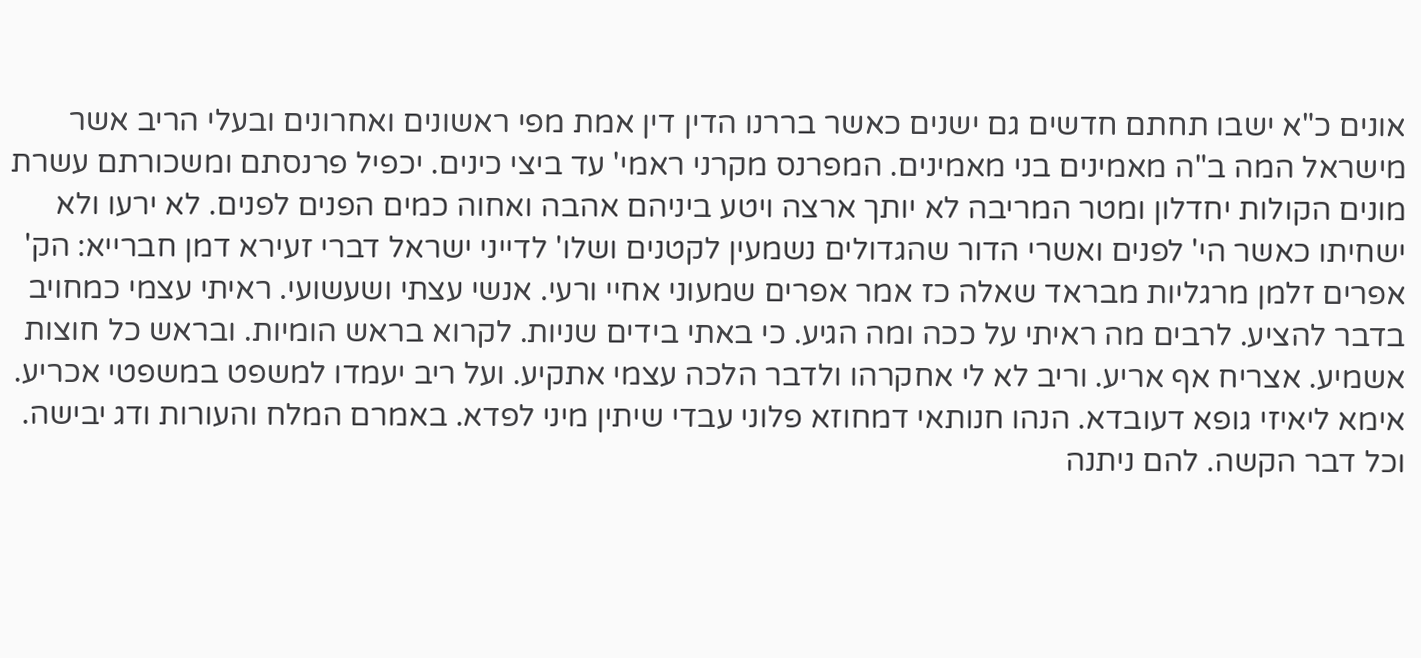אונים כ"א ישבו תחתם חדשים גם ישנים כאשר בררנו הדין דין אמת מפי ראשונים ואחרונים ובעלי הריב אשר מישראל המה ב"ה מאמינים בני מאמינים. המפרנס מקרני ראמי' עד ביצי כינים. יכפיל פרנסתם ומשכורתם עשרת מונים הקולות יחדלון ומטר המריבה לא יותך ארצה ויטע ביניהם אהבה ואחוה כמים הפנים לפנים. לא ירעו ולא ישחיתו כאשר הי' לפנים ואשרי הדור שהגדולים נשמעין לקטנים ושלו' לדייני ישראל דברי זעירא דמן חברייא: הק' אפרים זלמן מרגליות מבראד שאלה כז אמר אפרים שמעוני אחיי ורעי. אנשי עצתי ושעשועי. ראיתי עצמי כמחויב בדבר להציע. לרבים מה ראיתי על ככה ומה הגיע. כי באתי בידים שניות. לקרוא בראש הומיות. ובראש כל חוצות אשמיע. אצריח אף אריע. וריב לא לי אחקרהו ולדבר הלכה עצמי אתקיע. ועל ריב יעמדו למשפט במשפטי אכריע. אימא ליאיזי גופא דעובדא. הנהו חנותאי דמחוזא פלוני עבדי שיתין מיני לפדא. באמרם המלח והעורות ודג יבישה. וכל דבר הקשה. להם ניתנה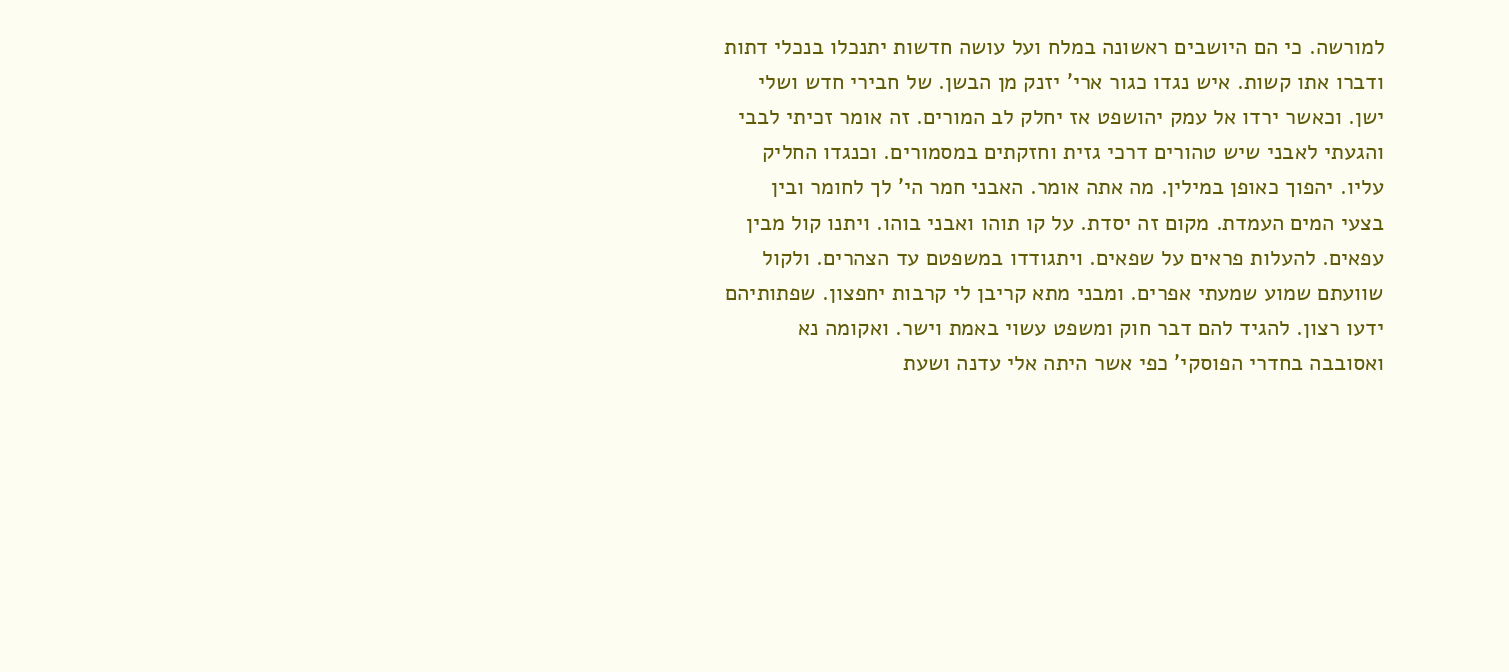למורשה. כי הם היושבים ראשונה במלח ועל עושה חדשות יתנכלו בנכלי דתות ודברו אתו קשות. איש נגדו כגור ארי' יזנק מן הבשן. של חבירי חדש ושלי ישן. וכאשר ירדו אל עמק יהושפט אז יחלק לב המורים. זה אומר זכיתי לבבי והגעתי לאבני שיש טהורים דרכי גזית וחזקתים במסמורים. וכנגדו החליק עליו. יהפוך כאופן במילין. מה אתה אומר. האבני חמר הי' לך לחומר ובין בצעי המים העמדת. מקום זה יסדת. על קו תוהו ואבני בוהו. ויתנו קול מבין עפאים. להעלות פראים על שפאים. ויתגודדו במשפטם עד הצהרים. ולקול שוועתם שמוע שמעתי אפרים. ומבני מתא קריבן לי קרבות יחפצון. שפתותיהם ידעו רצון. להגיד להם דבר חוק ומשפט עשוי באמת וישר. ואקומה נא ואסובבה בחדרי הפוסקי' כפי אשר היתה אלי עדנה ושעת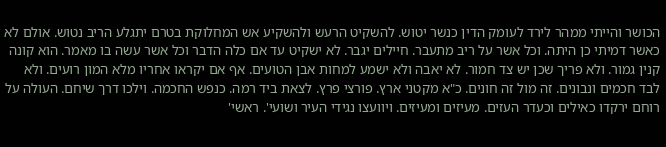הכושר והייתי ממהר לירד לעומק הדין כנשר יטוש. להשקיט הרעש ולהשקיע אש המחלוקת בטרם יתגלע הריב נטוש. אולם לא כאשר דמיתי כן היתה. וכל אשר על ריב מתעבר. חיילים יגבר. לא ישקיט עד אם כלה הדבר וכל אשר עשה בו מאמר. הוא קונה קנין גמור. ולא פריך שכן יש צד חמור. לא יאבה ולא ישמע למחות אבן הטועים. אף אם יקראו אחריו מלא המון רועים. ולא לבד חכמים ונבונים. זה מול זה חונים. כ"א מקטני ארץ. פורצי פרץ. לצאת ביד רמה. כנפש החכמה. וילכו דרך שיחם. העולה על רוחם ירקדו כאילים וכעדר העזים. מעיזים ומעיזים. ויוועצו נגידי העיר ושועי'. ראשי'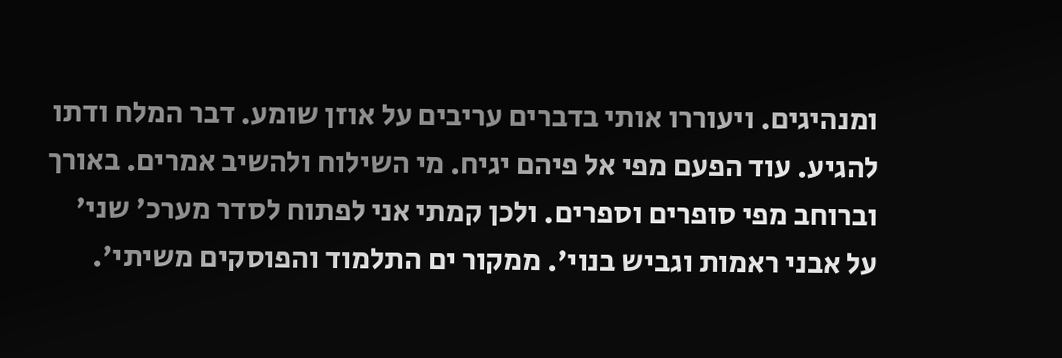ומנהיגים. ויעוררו אותי בדברים עריבים על אוזן שומע. דבר המלח ודתו להגיע. עוד הפעם מפי אל פיהם יגיח. מי השילוח ולהשיב אמרים. באורך וברוחב מפי סופרים וספרים. ולכן קמתי אני לפתוח לסדר מערכ' שני' על אבני ראמות וגביש בנוי'. ממקור ים התלמוד והפוסקים משיתי'.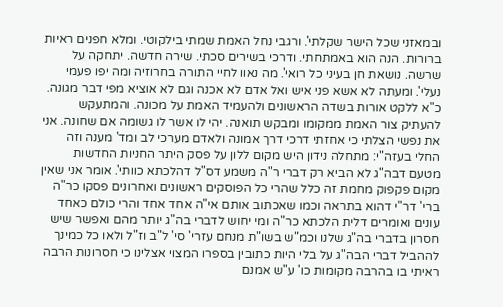ובמאזני שכל הישר שקלתי'. ורגבי נחל האמת שמתי בילקוטי. ומלא חפנים ראיות ברורות. הנה הוא באמתחתי. ודרכי בשירים סכתי. שירה חדשה. יתחקה על שרשה. נושאת חן בעיני כל רואי'. מה נאוו לחיי התורה בחרוזיה ומה יפו פעמי נעלי'. ומעתה לא אשא פני איש ואל אדם לא אכנה וגם לא אוציא מפי דבר מגונה. כ"א ללקט אורות בשדה הראשונים ולהעמיד האמת על מכונה. והמתעקש להעתיק צור האמת ממקומו ומבקש תואנה. יהי לו אשר לו גשומה אם שחונה. אני את נפשי הצלתי כי אחזתי דרכי דרך אמונה ולאדם מערכי לב ומד' מענה וזה החלי בעזה"י: מתחלה נידון היש מקום ללון על פסק היתר החניות החדשות מטעם דבה"ג לא הביא רק דברי ר"ה משמע דס"ל דהלכתא כוותי'. אומר אני שאין מקום פקפוק מחמת זה כלל שהרי כל הפוסקים ראשונים ואחרונים פסקו כר"ה ברי' דר"י דהוא בתראה וכמו שאכתוב אותם אי"ה אחד אחד והרי כולם כאחד עונים ואומרים דלית הלכתא כר"ה ומי יחוש לדברי בה"ג יותר מהם ואפשר שיש חסרון בדברי בה"ג שלנו וכמ"ש בשו"ת מנחם עזרי' סי' ל"ב וז"ל ולאו כל כמינך לההביל דברי הבה"ג על בלי היות כתובין בספרו המצוי אצלינו כי חסרונות הרבה ראיתי בו בהרבה מקומות כו' ע"ש אמנם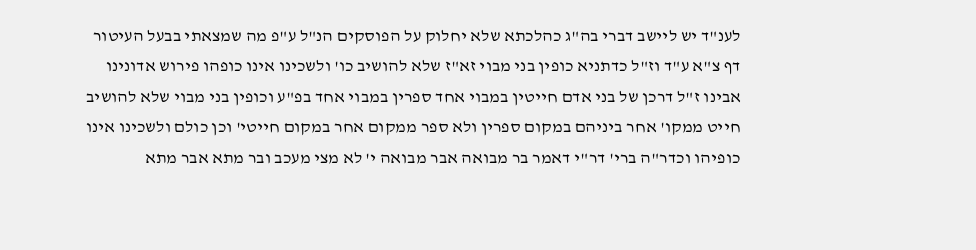לענ"ד יש ליישב דברי בה"ג כהלכתא שלא יחלוק על הפוסקים הנ"ל ע"פ מה שמצאתי בבעל העיטור דף צ"א ע"ד וז"ל כדתניא כופין בני מבוי זא"ז שלא להושיב כו' ולשכינו אינו כופהו פירוש אדונינו אבינו ז"ל דרכן של בני אדם חייטין במבוי אחד ספרין במבוי אחד בפ"ע וכופין בני מבוי שלא להושיב חייט ממקו' אחר ביניהם במקום ספרין ולא ספר ממקום אחר במקום חייטי' וכן כולם ולשכינו אינו כופיהו וכדר"ה ברי' דר"י דאמר בר מבואה אבר מבואה י' לא מצי מעכב ובר מתא אבר מתא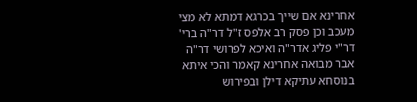אחרינא אם שייך בכרגא דמתא לא מצי מעכב וכן פסק רב אלפס ז"ל דר"ה ברי' דר"י פליג אדר"ה ואיכא לפרושי דר"ה אבר מבואה אחרינא קאמר והכי איתא בנוסחא עתיקא דילן ובפירוש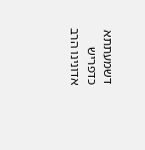דשמעתתא כדפריש אדונינו הרב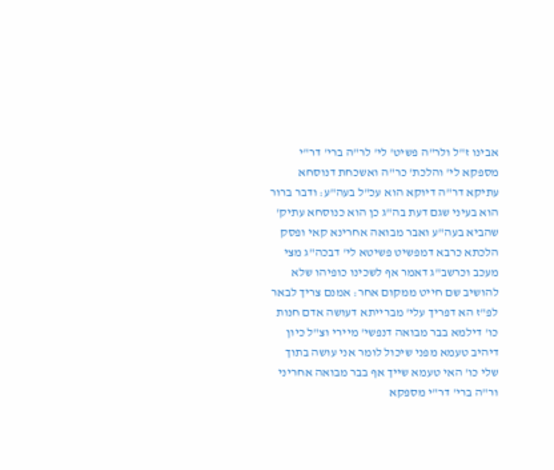אבינו ז"ל ולר"ה פשיט' לי' לר"ה ברי' דר"י מספקא לי' והלכת' כר"ה ואשכחת דנוסחא עתיקא דר"ה דיוקא הוא עכ"ל בעה"ע: ודבר ברור הוא בעיני שגם דעת בה"ג כן הוא כנוסחא עתיק' שהביא בעה"ע ואבר מבואה אחרינא קאי ופסק הלכתא כרבא דמפשיט פשיטא לי' דבכה"ג מצי מעכב וכרשב"ג דאמר אף לשכינו כופיהו שלא להושיב שם חייט ממקום אחר: אמנם צריך לבאר לפ"ז הא דפריך עלי' מברייתא דעושה אדם חנות כו' דילמא בבר מבואה דנפשי' מיירי וצ"ל כיון דיהיב טעמא מפני שיכול לומר אני עושה בתוך שלי כו' האי טעמא שייך אף בבר מבואה אחריני ור"ה ברי' דר"י מספקא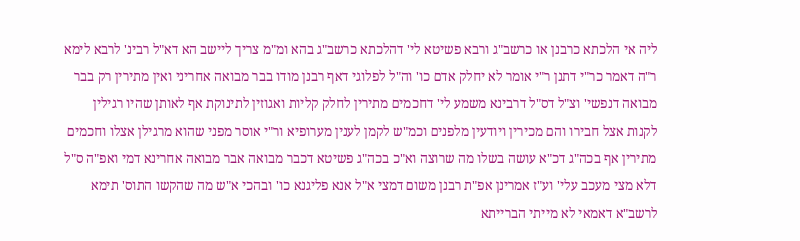ליה אי הלכתא כרבנן או כרשב"ג ורבא פשיטא לי' דהלכתא כרשב"ג בהא ומ"מ צריך ליישב הא דא"ל רבינ' לרבא לימא ר"ה דאמר כר"י דתנן ר"י אומר לא יחלק אדם כו' וה"ל לפלוגי דאף רבנן מודו בבר מבואה אחריני ואין מתירין רק בבר מבואה דנפשי' וצ"ל דס"ל דרבינא משמע לי' דחכמים מתירין לחלק קליות ואגוזין לתינוקת אף לאותן שהיו רגילין לקנות אצל חבירו והם מכירין ויודעין מלפנים וכמ"ש לקמן לענין מערופיא ור"י אוסר מפני שהוא מרגילן אצלו וחכמים מתירין אף בכה"ג דכ"א עושה בשלו מה שרוצה וא"כ בכה"ג פשיטא דכבר מבואה אבר מבואה אחרינא דמי ואפ"ה ס"ל דלא מצי מעכב עלי' וע"ז אמרינן אפ"ת רבנן משום דמצי א"ל אנא פליגנא כו' ובהכי א"ש מה שהקשו התוס' תימא לרשב"א דאמאי לא מייתי הברייתא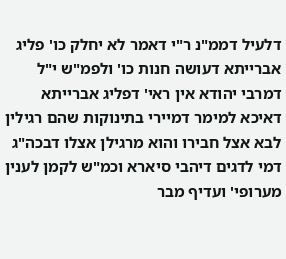דלעיל דממ"נ ר"י דאמר לא יחלק כו' פליג אברייתא דעושה חנות כו' ולפמ"ש י"ל דמרבי יהודא אין ראי' דפליג אברייתא דאיכא למימר דמיירי בתינוקות שהם רגילין לבא אצל חבירו והוא מרגילן אצלו דבכה"ג דמי לדגים דיהבי סיארא וכמ"ש לקמן לענין מערופי' ועדיף מבר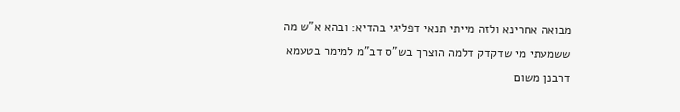מבואה אחרינא ולזה מייתי תנאי דפליגי בהדיא: ובהא א"ש מה ששמעתי מי שדקדק דלמה הוצרך בש"ס דב"מ למימר בטעמא דרבנן משום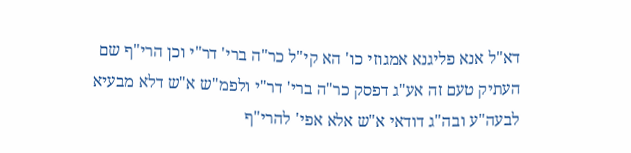דא"ל אנא פליגנא אמגוזי כו' הא קי"ל כר"ה ברי' דר"י וכן הרי"ף שם העתיק טעם זה אע"ג דפסק כר"ה ברי' דר"י ולפמ"ש א"ש דלא מבעיא לבעה"ע ובה"ג דודאי א"ש אלא אפי' להרי"ף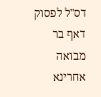דס"ל לפסוק דאף בר מבואה אחרינא